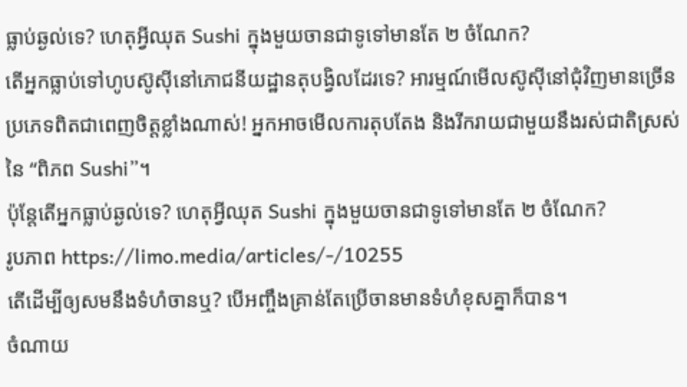ធ្លាប់ឆ្ងល់ទេ? ហេតុអ្វីឈុត Sushi ក្នុងមួយចានជាទូទៅមានតែ ២ ចំណែក?
តើអ្នកធ្លាប់ទៅហូបស៊ូសុីនៅភោជនីយដ្ឋានតុបង្វិលដែរទេ? អារម្មណ៍មើលស៊ូសុីនៅជុំវិញមានច្រើនប្រភេទពិតជាពេញចិត្តខ្លាំងណាស់! អ្នកអាចមើលការតុបតែង និងរីករាយជាមួយនឹងរស់ជាតិស្រស់នៃ “ពិភព Sushi”។
ប៉ុន្តែតើអ្នកធ្លាប់ឆ្ងល់ទេ? ហេតុអ្វីឈុត Sushi ក្នុងមួយចានជាទូទៅមានតែ ២ ចំណែក?
រូបភាព https://limo.media/articles/-/10255
តើដើម្បីឲ្យសមនឹងទំហំចានឬ? បើអញ្ចឹងគ្រាន់តែប្រើចានមានទំហំខុសគ្នាក៏បាន។
ចំណាយ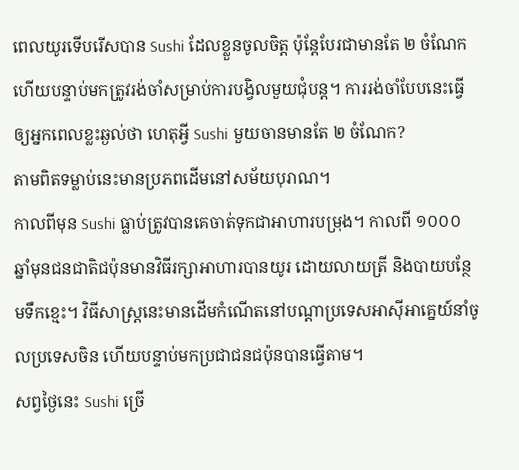ពេលយូរទើបរើសបាន Sushi ដែលខ្លួនចូលចិត្ត ប៉ុន្តែបែរជាមានតែ ២ ចំណែក ហើយបន្ទាប់មកត្រូវរង់ចាំសម្រាប់ការបង្វិលមួយជុំបន្ត។ ការរង់ចាំបែបនេះធ្វើឲ្យអ្នកពេលខ្លះឆ្ងល់ថា ហេតុអ្វី Sushi មួយចានមានតែ ២ ចំណែក?
តាមពិតទម្លាប់នេះមានប្រភពដើមនៅសម័យបុរាណ។
កាលពីមុន Sushi ធ្លាប់ត្រូវបានគេចាត់ទុកជាអាហារបម្រុង។ កាលពី ១០០០ ឆ្នាំមុនជនជាតិជប៉ុនមានវិធីរក្សាអាហារបានយូរ ដោយលាយត្រី និងបាយបន្ថែមទឹកខ្មេះ។ វិធីសាស្ត្រនេះមានដើមកំណើតនៅបណ្តាប្រទេសអាស៊ីអាគ្នេយ៍នាំចូលប្រទេសចិន ហើយបន្ទាប់មកប្រជាជនជប៉ុនបានធ្វើតាម។
សព្វថ្ងៃនេះ Sushi ច្រើ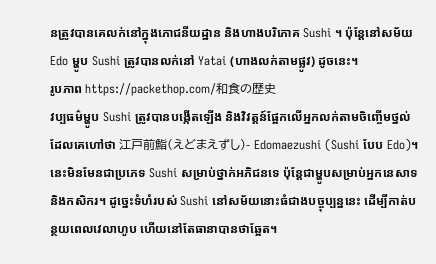នត្រូវបានគេលក់នៅក្នុងភោជនីយដ្ឋាន និងហាងបរិភោគ Sushi ។ ប៉ុន្តែនៅសម័យ Edo ម្ហូប Sushi ត្រូវបានលក់នៅ Yatai (ហាងលក់តាមផ្លូវ) ដូចនេះ។
រូបភាព https://packethop.com/和食の歴史
វប្បធម៌ម្ហូប Sushi ត្រូវបានបង្កើតឡើង និងវិវត្តន៍ផ្អែកលើអ្នកលក់តាមចិញ្ចើមថ្នល់ ដែលគេហៅថា 江戸前鮨(えどまえずし)- Edomaezushi (Sushi បែប Edo)។ នេះមិនមែនជាប្រភេទ Sushi សម្រាប់ថ្នាក់អភិជនទេ ប៉ុន្តែជាម្ហូបសម្រាប់អ្នកនេសាទ និងកសិករ។ ដូច្នេះទំហំរបស់ Sushi នៅសម័យនោះធំជាងបច្ចុប្បន្ននេះ ដើម្បីកាត់បន្ថយពេលវេលាហូប ហើយនៅតែធានាបានថាឆ្អែត។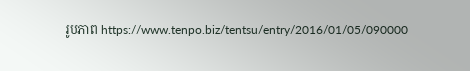រូបភាព https://www.tenpo.biz/tentsu/entry/2016/01/05/090000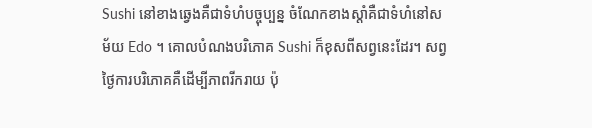Sushi នៅខាងឆ្វេងគឺជាទំហំបច្ចុប្បន្ន ចំណែកខាងស្តាំគឺជាទំហំនៅសម័យ Edo ។ គោលបំណងបរិភោគ Sushi ក៏ខុសពីសព្វនេះដែរ។ សព្វថ្ងៃការបរិភោគគឺដើម្បីភាពរីករាយ ប៉ុ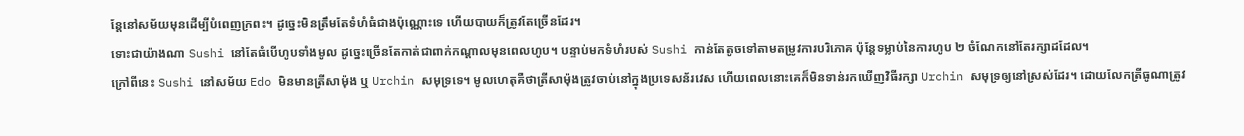ន្តែនៅសម័យមុនដើម្បីបំពេញក្រពះ។ ដូច្នេះមិនត្រឹមតែទំហំធំជាងប៉ុណ្ណោះទេ ហើយបាយក៏ត្រូវតែច្រើនដែរ។
ទោះជាយ៉ាងណា Sushi នៅតែធំបើហូបទាំងមូល ដូច្នេះច្រើនតែកាត់ជាពាក់កណ្តាលមុនពេលហូប។ បន្ទាប់មកទំហំរបស់ Sushi កាន់តែតូចទៅតាមតម្រូវការបរិភោគ ប៉ុន្តែទម្លាប់នៃការហូប ២ ចំណែកនៅតែរក្សាដដែល។
ក្រៅពីនេះ Sushi នៅសម័យ Edo មិនមានត្រីសាម៉ុង ឬ Urchin សមុទ្រទេ។ មូលហេតុគឺថាត្រីសាម៉ុងត្រូវចាប់នៅក្នុងប្រទេសន័រវេស ហើយពេលនោះគេក៏មិនទាន់រកឃើញវិធីរក្សា Urchin សមុទ្រឲ្យនៅស្រស់ដែរ។ ដោយលែកត្រីធូណាត្រូវ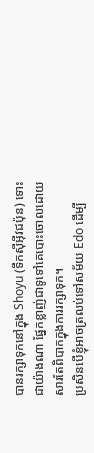បានរក្សាទុកនៅក្នុង Shoyu (ទឹកស៊ីអ៊ីវជប៉ុន) ទោះជាយ៉ាងណា ផ្នែកខ្លាញ់ជាទូទៅគេបោះចោលដោយសារតែពិបាកក្នុងការរក្សាទុក។
ប្រសិនបើខ្ញុំអាចត្រលប់ទៅសម័យ Edo ដើម្បី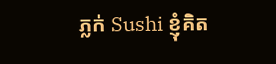ភ្លក់ Sushi ខ្ញុំគិត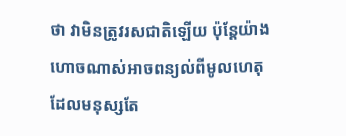ថា វាមិនត្រូវរសជាតិឡើយ ប៉ុន្តែយ៉ាងហោចណាស់អាចពន្យល់ពីមូលហេតុដែលមនុស្សតែ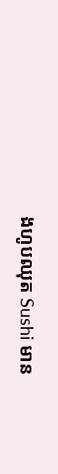ងហូបឈុត Sushi មាន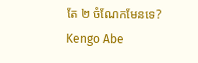តែ ២ ចំណែកមែនទេ?
Kengo Abe